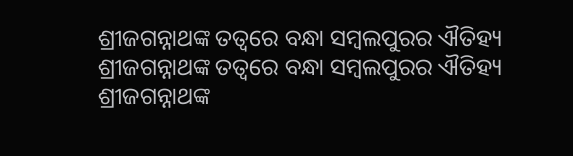ଶ୍ରୀଜଗନ୍ନାଥଙ୍କ ତତ୍ବରେ ବନ୍ଧା ସମ୍ବଲପୁରର ଐତିହ୍ୟ
ଶ୍ରୀଜଗନ୍ନାଥଙ୍କ ତତ୍ବରେ ବନ୍ଧା ସମ୍ବଲପୁରର ଐତିହ୍ୟ
ଶ୍ରୀଜଗନ୍ନାଥଙ୍କ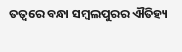ତତ୍ବରେ ବନ୍ଧା ସମ୍ବଲପୁରର ଐତିହ୍ୟ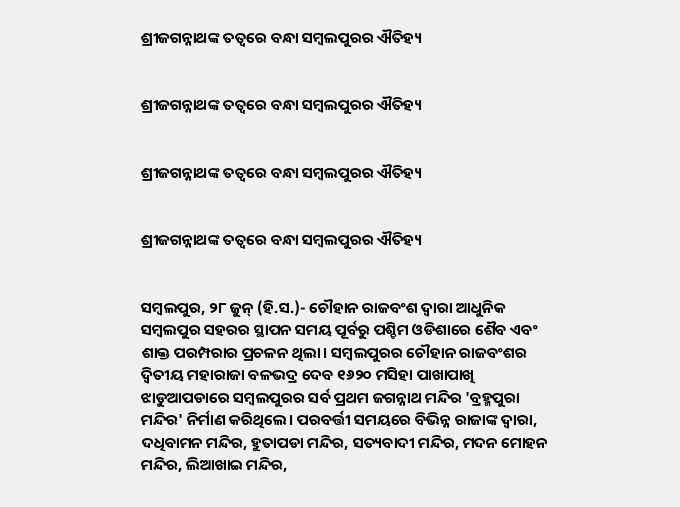ଶ୍ରୀଜଗନ୍ନାଥଙ୍କ ତତ୍ବରେ ବନ୍ଧା ସମ୍ବଲପୁରର ଐତିହ୍ୟ


ଶ୍ରୀଜଗନ୍ନାଥଙ୍କ ତତ୍ବରେ ବନ୍ଧା ସମ୍ବଲପୁରର ଐତିହ୍ୟ


ଶ୍ରୀଜଗନ୍ନାଥଙ୍କ ତତ୍ବରେ ବନ୍ଧା ସମ୍ବଲପୁରର ଐତିହ୍ୟ


ଶ୍ରୀଜଗନ୍ନାଥଙ୍କ ତତ୍ବରେ ବନ୍ଧା ସମ୍ବଲପୁରର ଐତିହ୍ୟ


ସମ୍ବଲପୁର, ୨୮ ଜୁନ୍ (ହି.ସ.)- ଚୌହାନ ରାଜବଂଶ ଦ୍ବାରା ଆଧୁନିକ ସମ୍ବଲପୁର ସହରର ସ୍ଥାପନ ସମୟ ପୂର୍ବରୁ ପଶ୍ଚିମ ଓଡିଶାରେ ଶୈବ ଏବଂ ଶାକ୍ତ ପରମ୍ପରାର ପ୍ରଚଳନ ଥିଲା। ସମ୍ବଲପୁରର ଚୌହାନ ରାଜବଂଶର ଦ୍ବିତୀୟ ମହାରାଜା ବଳଭଦ୍ର ଦେବ ୧୬୨୦ ମସିହା ପାଖାପାଖି ଝାଡୁଆପଡାରେ ସମ୍ବଲପୁରର ସର୍ବ ପ୍ରଥମ ଜଗନ୍ନାଥ ମନ୍ଦିର 'ବ୍ରହ୍ମପୁରା ମନ୍ଦିର' ନିର୍ମାଣ କରିଥିଲେ। ପରବର୍ତ୍ତୀ ସମୟରେ ବିଭିନ୍ନ ରାଜାଙ୍କ ଦ୍ବାରା, ଦଧିବାମନ ମନ୍ଦିର, ହୁତାପଡା ମନ୍ଦିର, ସତ୍ୟବାଦୀ ମନ୍ଦିର, ମଦନ ମୋହନ ମନ୍ଦିର, ଲିଆଖାଇ ମନ୍ଦିର,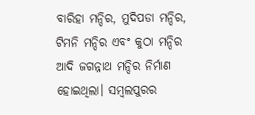ବାରିହା ମନ୍ଦିର, ମୁଦିପଡା ମନ୍ଦିର, ଟିମନି ମନ୍ଦିର ଏବଂ କୁଠା ମନ୍ଦିର ଆଦି ଜଗନ୍ନାଥ ମନ୍ଦିର ନିର୍ମାଣ ହୋଇଥିଲା। ସମ୍ବଲପୁରର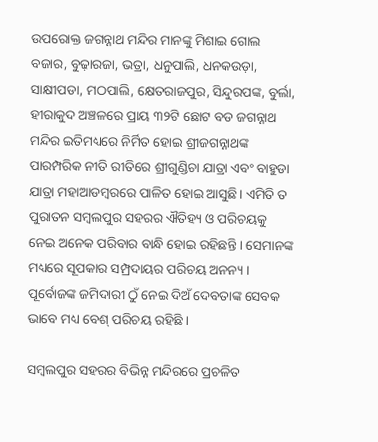ଉପରୋକ୍ତ ଜଗନ୍ନାଥ ମନ୍ଦିର ମାନଙ୍କୁ ମିଶାଇ ଗୋଲ ବଜାର, ବୁଢ଼ାରଜା, ଭତ୍ରା, ଧନୁପାଲି, ଧନକଉଡ଼ା, ସାକ୍ଷୀପଡା, ମଠପାଲି, କ୍ଷେତରାଜପୁର, ସିନ୍ଦୁରପଙ୍କ, ବୁର୍ଲା, ହୀରାକୁଦ ଅଞ୍ଚଳରେ ପ୍ରାୟ ୩୨ଟି ଛୋଟ ବଡ ଜଗନ୍ନାଥ ମନ୍ଦିର ଇତିମଧ୍ୟରେ ନିର୍ମିତ ହୋଇ ଶ୍ରୀଜଗନ୍ନାଥଙ୍କ ପାରମ୍ପରିକ ନୀତି ରୀତିରେ ଶ୍ରୀଗୁଣ୍ଡିଚା ଯାତ୍ରା ଏବଂ ବାହୁଡା ଯାତ୍ରା ମହାଆଡମ୍ବରରେ ପାଳିତ ହୋଇ ଆସୁଛି। ଏମିତି ତ ପୁରାତନ ସମ୍ବଲପୁର ସହରର ଐତିହ୍ୟ ଓ ପରିଚୟକୁ ନେଇ ଅନେକ ପରିବାର ବାନ୍ଧି ହୋଇ ରହିଛନ୍ତି । ସେମାନଙ୍କ ମଧ୍ୟରେ ସୂପକାର ସମ୍ପ୍ରଦାୟର ପରିଚୟ ଅନନ୍ୟ । ପୂର୍ବୋଜଙ୍କ ଜମିଦାରୀ ଠୁଁ ନେଇ ଦିଅଁ ଦେବତାଙ୍କ ସେବକ ଭାବେ ମଧ୍ୟ ବେଶ୍ ପରିଚୟ ରହିଛି ।

ସମ୍ବଲପୁର ସହରର ବିଭିନ୍ନ ମନ୍ଦିରରେ ପ୍ରଚଳିତ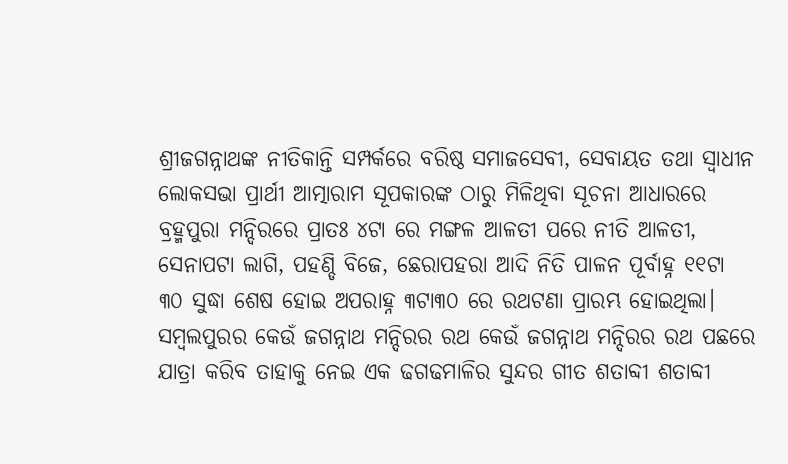ଶ୍ରୀଜଗନ୍ନାଥଙ୍କ ନୀତିକାନ୍ତି ସମ୍ପର୍କରେ ବରିଷ୍ଠ ସମାଜସେବୀ, ସେବାୟତ ତଥା ସ୍ବାଧୀନ ଲୋକସଭା ପ୍ରାର୍ଥୀ ଆତ୍ମାରାମ ସୂପକାରଙ୍କ ଠାରୁ ମିଳିଥିବା ସୂଚନା ଆଧାରରେ ବ୍ରହ୍ମପୁରା ମନ୍ଦିରରେ ପ୍ରାତଃ ୪ଟା ରେ ମଙ୍ଗଳ ଆଳତୀ ପରେ ନୀତି ଆଳତୀ, ସେନାପଟା ଲାଗି, ପହଣ୍ଡି ବିଜେ, ଛେରାପହରା ଆଦି ନିତି ପାଳନ ପୂର୍ବାହ୍ନ ୧୧ଟା ୩୦ ସୁଦ୍ଧା ଶେଷ ହୋଇ ଅପରାହ୍ନ ୩ଟା୩୦ ରେ ରଥଟଣା ପ୍ରାରମ୍ଭ ହୋଇଥିଲା। ସମ୍ବଲପୁରର କେଉଁ ଜଗନ୍ନାଥ ମନ୍ଦିରର ରଥ କେଉଁ ଜଗନ୍ନାଥ ମନ୍ଦିରର ରଥ ପଛରେ ଯାତ୍ରା କରିବ ତାହାକୁ ନେଇ ଏକ ଢଗଢମାଳିର ସୁନ୍ଦର ଗୀତ ଶତାବ୍ଦୀ ଶତାବ୍ଦୀ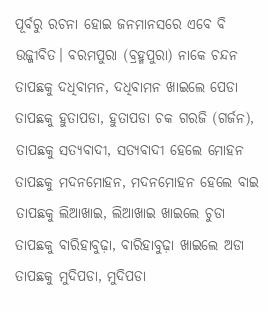ପୂର୍ବରୁ ରଚନା ହୋଇ ଜନମାନସରେ ଏବେ ବି ଉଜ୍ଜୀବିତ। ବରମପୁରା (ବ୍ରହ୍ମପୁରା) ନାକେ ଚନ୍ଦନ ତାପଛକୁ ଦଧିବାମନ, ଦଧିବାମନ ଖାଇଲେ ପେଡା ତାପଛକୁ ହୁତାପଡା, ହୁତାପଡା ଚକ ଗରଜି (ଗର୍ଜନ), ତାପଛକୁ ସତ୍ୟବାଦୀ, ସତ୍ଯବାଦୀ ହେଲେ ମୋହନ ତାପଛକୁ ମଦନମୋହନ, ମଦନମୋହନ ହେଲେ ବାଇ ତାପଛକୁ ଲିଆଖାଇ, ଲିଆଖାଇ ଖାଇଲେ ଚୁଡା ତାପଛକୁ ବାରିହାବୁଢ଼ା, ବାରିହାବୁଢ଼ା ଖାଇଲେ ଅଡା ତାପଛକୁ ମୁଦିପଡା, ମୁଦିପଡା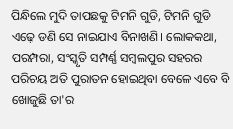ପିନ୍ଧିଲେ ମୁଦି ତାପଛକୁ ଟିମନି ଗୁଡି, ଟିମନି ଗୁଡି ଏଢ଼େ ଡଣି ସେ ନାଇଯାଏ ବିନାଖଣି। ଲୋକକଥା, ପରମ୍ପରା, ସଂସ୍କୃତି ସମ୍ପର୍ଣ୍ଣ ସମ୍ବଲପୁର ସହରର ପରିଚୟ ଅତି ପୁରାତନ ହୋଇଥିବା ବେଳେ ଏବେ ବି ଖୋଜୁଛି ତା'ର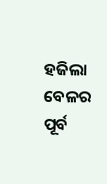ହଜିଲା ବେଳର ପୂର୍ବ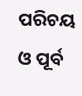ପରିଚୟ ଓ ପୂର୍ବ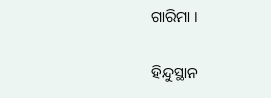ଗାରିମା ।

ହିନ୍ଦୁସ୍ଥାନ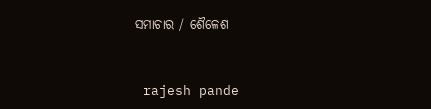ସମାଚାର / ଶୈଳେଶ


 rajesh pande